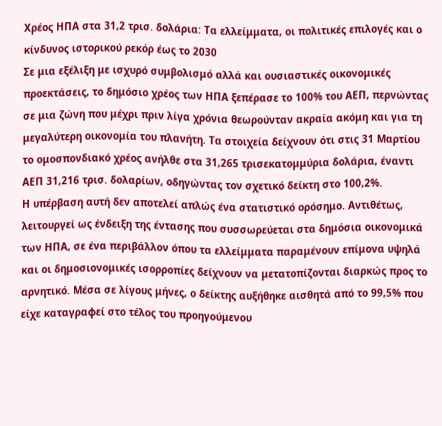Χρέος ΗΠΑ στα 31,2 τρισ. δολάρια: Τα ελλείμματα, οι πολιτικές επιλογές και ο κίνδυνος ιστορικού ρεκόρ έως το 2030
Σε μια εξέλιξη με ισχυρό συμβολισμό αλλά και ουσιαστικές οικονομικές προεκτάσεις, το δημόσιο χρέος των ΗΠΑ ξεπέρασε το 100% του ΑΕΠ, περνώντας σε μια ζώνη που μέχρι πριν λίγα χρόνια θεωρούνταν ακραία ακόμη και για τη μεγαλύτερη οικονομία του πλανήτη. Τα στοιχεία δείχνουν ότι στις 31 Μαρτίου το ομοσπονδιακό χρέος ανήλθε στα 31,265 τρισεκατομμύρια δολάρια, έναντι ΑΕΠ 31,216 τρισ. δολαρίων, οδηγώντας τον σχετικό δείκτη στο 100,2%.
Η υπέρβαση αυτή δεν αποτελεί απλώς ένα στατιστικό ορόσημο. Αντιθέτως, λειτουργεί ως ένδειξη της έντασης που συσσωρεύεται στα δημόσια οικονομικά των ΗΠΑ, σε ένα περιβάλλον όπου τα ελλείμματα παραμένουν επίμονα υψηλά και οι δημοσιονομικές ισορροπίες δείχνουν να μετατοπίζονται διαρκώς προς το αρνητικό. Μέσα σε λίγους μήνες, ο δείκτης αυξήθηκε αισθητά από το 99,5% που είχε καταγραφεί στο τέλος του προηγούμενου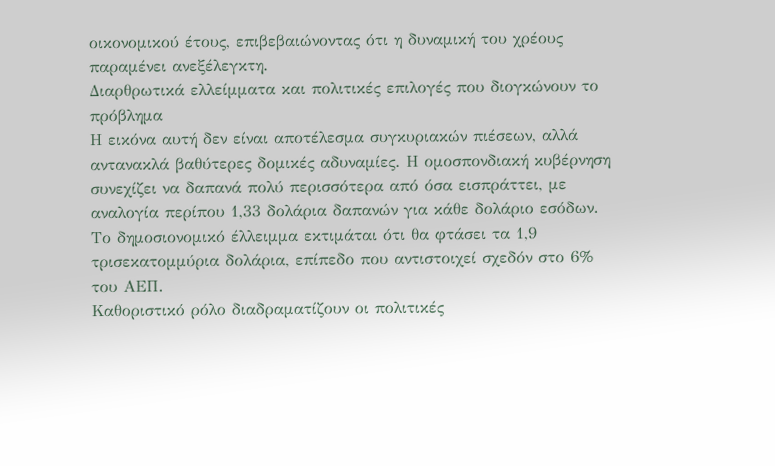οικονομικού έτους, επιβεβαιώνοντας ότι η δυναμική του χρέους παραμένει ανεξέλεγκτη.
Διαρθρωτικά ελλείμματα και πολιτικές επιλογές που διογκώνουν το πρόβλημα
Η εικόνα αυτή δεν είναι αποτέλεσμα συγκυριακών πιέσεων, αλλά αντανακλά βαθύτερες δομικές αδυναμίες. Η ομοσπονδιακή κυβέρνηση συνεχίζει να δαπανά πολύ περισσότερα από όσα εισπράττει, με αναλογία περίπου 1,33 δολάρια δαπανών για κάθε δολάριο εσόδων. Το δημοσιονομικό έλλειμμα εκτιμάται ότι θα φτάσει τα 1,9 τρισεκατομμύρια δολάρια, επίπεδο που αντιστοιχεί σχεδόν στο 6% του ΑΕΠ.
Καθοριστικό ρόλο διαδραματίζουν οι πολιτικές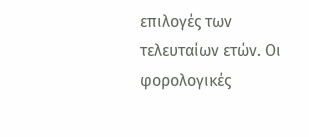επιλογές των τελευταίων ετών. Οι φορολογικές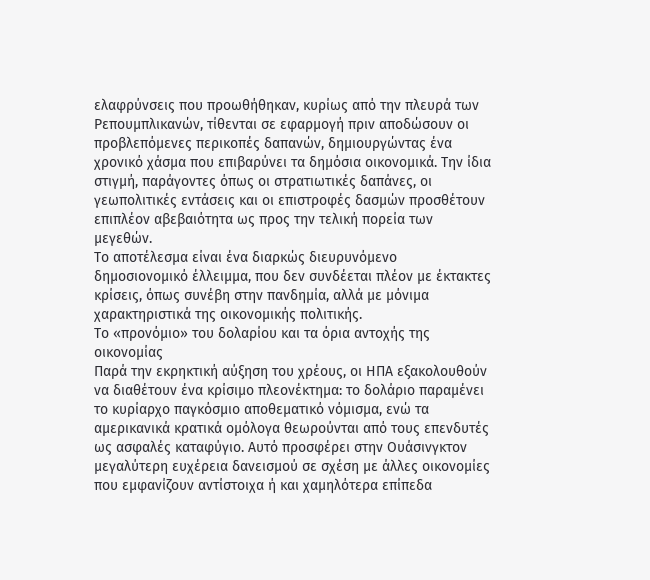ελαφρύνσεις που προωθήθηκαν, κυρίως από την πλευρά των Ρεπουμπλικανών, τίθενται σε εφαρμογή πριν αποδώσουν οι προβλεπόμενες περικοπές δαπανών, δημιουργώντας ένα χρονικό χάσμα που επιβαρύνει τα δημόσια οικονομικά. Την ίδια στιγμή, παράγοντες όπως οι στρατιωτικές δαπάνες, οι γεωπολιτικές εντάσεις και οι επιστροφές δασμών προσθέτουν επιπλέον αβεβαιότητα ως προς την τελική πορεία των μεγεθών.
Το αποτέλεσμα είναι ένα διαρκώς διευρυνόμενο δημοσιονομικό έλλειμμα, που δεν συνδέεται πλέον με έκτακτες κρίσεις, όπως συνέβη στην πανδημία, αλλά με μόνιμα χαρακτηριστικά της οικονομικής πολιτικής.
Το «προνόμιο» του δολαρίου και τα όρια αντοχής της οικονομίας
Παρά την εκρηκτική αύξηση του χρέους, οι ΗΠΑ εξακολουθούν να διαθέτουν ένα κρίσιμο πλεονέκτημα: το δολάριο παραμένει το κυρίαρχο παγκόσμιο αποθεματικό νόμισμα, ενώ τα αμερικανικά κρατικά ομόλογα θεωρούνται από τους επενδυτές ως ασφαλές καταφύγιο. Αυτό προσφέρει στην Ουάσινγκτον μεγαλύτερη ευχέρεια δανεισμού σε σχέση με άλλες οικονομίες που εμφανίζουν αντίστοιχα ή και χαμηλότερα επίπεδα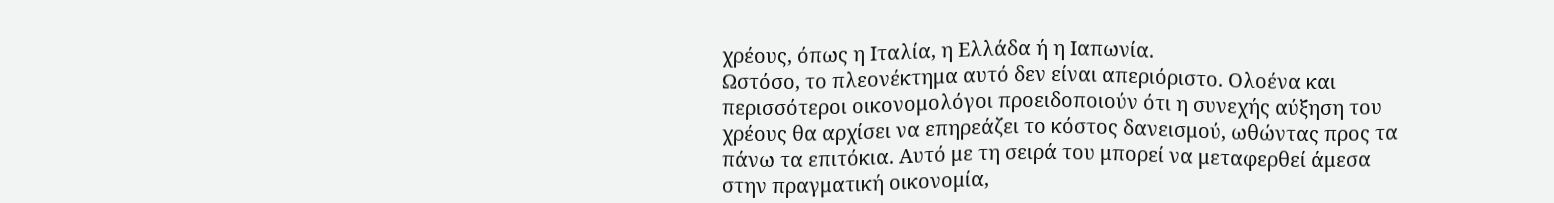χρέους, όπως η Ιταλία, η Ελλάδα ή η Ιαπωνία.
Ωστόσο, το πλεονέκτημα αυτό δεν είναι απεριόριστο. Ολοένα και περισσότεροι οικονομολόγοι προειδοποιούν ότι η συνεχής αύξηση του χρέους θα αρχίσει να επηρεάζει το κόστος δανεισμού, ωθώντας προς τα πάνω τα επιτόκια. Αυτό με τη σειρά του μπορεί να μεταφερθεί άμεσα στην πραγματική οικονομία,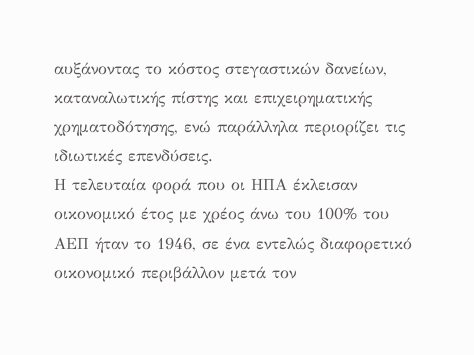αυξάνοντας το κόστος στεγαστικών δανείων, καταναλωτικής πίστης και επιχειρηματικής χρηματοδότησης, ενώ παράλληλα περιορίζει τις ιδιωτικές επενδύσεις.
Η τελευταία φορά που οι ΗΠΑ έκλεισαν οικονομικό έτος με χρέος άνω του 100% του ΑΕΠ ήταν το 1946, σε ένα εντελώς διαφορετικό οικονομικό περιβάλλον μετά τον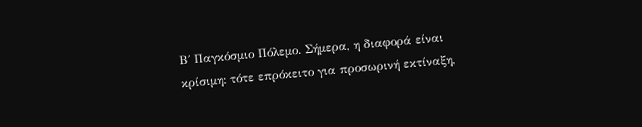Β΄ Παγκόσμιο Πόλεμο. Σήμερα, η διαφορά είναι κρίσιμη: τότε επρόκειτο για προσωρινή εκτίναξη,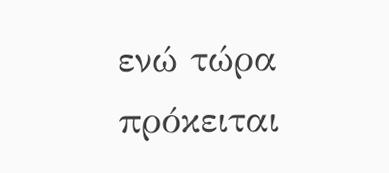ενώ τώρα πρόκειται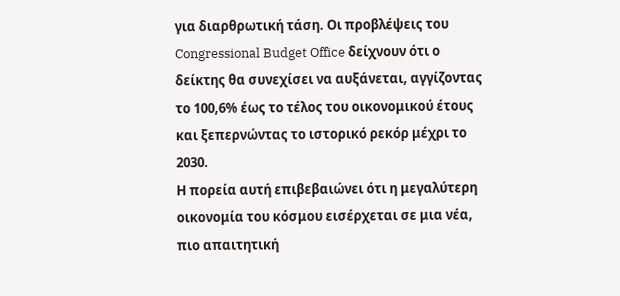για διαρθρωτική τάση. Οι προβλέψεις του Congressional Budget Office δείχνουν ότι ο δείκτης θα συνεχίσει να αυξάνεται, αγγίζοντας το 100,6% έως το τέλος του οικονομικού έτους και ξεπερνώντας το ιστορικό ρεκόρ μέχρι το 2030.
Η πορεία αυτή επιβεβαιώνει ότι η μεγαλύτερη οικονομία του κόσμου εισέρχεται σε μια νέα, πιο απαιτητική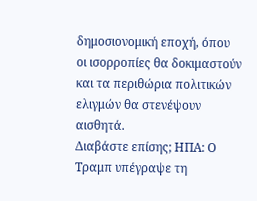δημοσιονομική εποχή, όπου οι ισορροπίες θα δοκιμαστούν και τα περιθώρια πολιτικών ελιγμών θα στενέψουν αισθητά.
Διαβάστε επίσης; ΗΠΑ: Ο Τραμπ υπέγραψε τη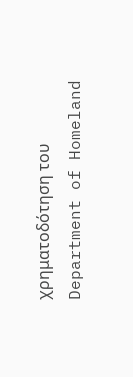χρηματοδότηση του Department of Homeland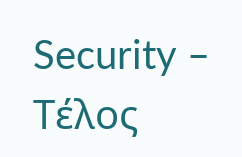Security – Τέλος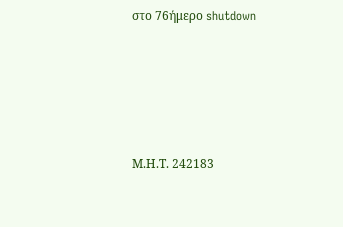στο 76ήμερο shutdown







Μ.Η.Τ. 242183